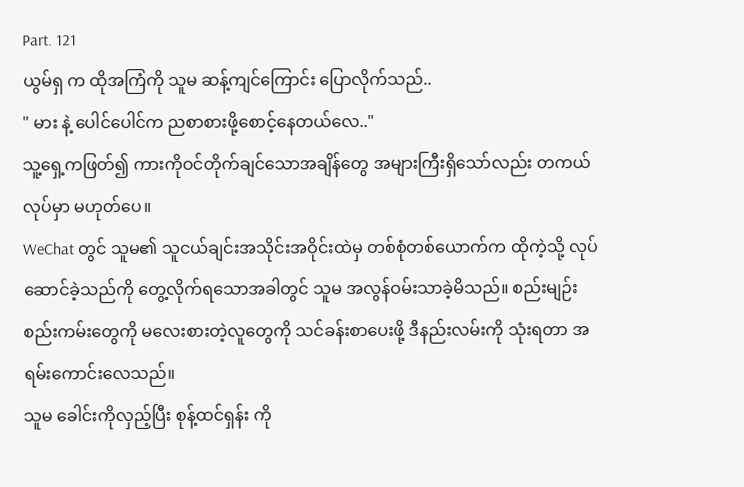Part. 121
ယွမ်ရှ က ထိုအကြံကို သူမ ဆန့်ကျင်ကြောင်း ပြောလိုက်သည်..
" မား နဲ့ ပေါင်ပေါင်က ညစာစားဖို့စောင့်နေတယ်လေ.."
သူ့ရှေ့ကဖြတ်၍ ကားကိုဝင်တိုက်ချင်သောအချိန်တွေ အများကြီးရှိသော်လည်း တကယ်လုပ်မှာ မဟုတ်ပေ။
WeChat တွင် သူမ၏ သူငယ်ချင်းအသိုင်းအဝိုင်းထဲမှ တစ်စုံတစ်ယောက်က ထိုကဲ့သို့ လုပ်ဆောင်ခဲ့သည်ကို တွေ့လိုက်ရသောအခါတွင် သူမ အလွန်ဝမ်းသာခဲ့မိသည်။ စည်းမျဉ်းစည်းကမ်းတွေကို မလေးစားတဲ့လူတွေကို သင်ခန်းစာပေးဖို့ ဒီနည်းလမ်းကို သုံးရတာ အရမ်းကောင်းလေသည်။
သူမ ခေါင်းကိုလှည့်ပြီး စုန့်ထင်ရှန်း ကို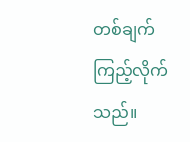တစ်ချက်ကြည့်လိုက်သည်။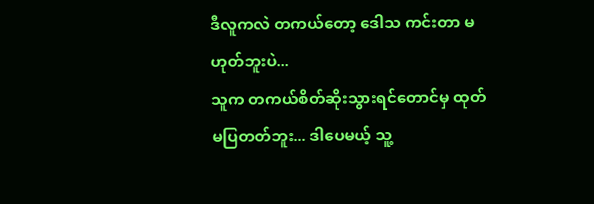ဒီလူကလဲ တကယ်တော့ ဒေါသ ကင်းတာ မဟုတ်ဘူးပဲ...
သူက တကယ်စိတ်ဆိုးသွားရင်တောင်မှ ထုတ်မပြတတ်ဘူး... ဒါပေမယ့် သူ့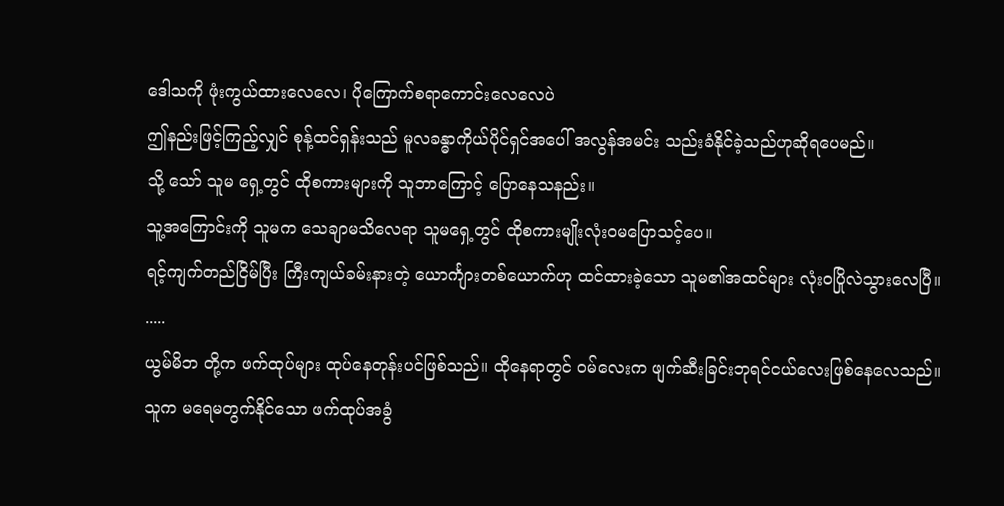ဒေါသကို ဖုံးကွယ်ထားလေလေ၊ ပိုကြောက်စရာကောင်းလေလေပဲ
ဤနည်းဖြင့်ကြည့်လျှင် စုန့်ထင်ရှန်းသည် မူလခန္ဓာကိုယ်ပိုင်ရှင်အပေါ် အလွန်အမင်း သည်းခံနိုင်ခဲ့သည်ဟုဆိုရပေမည်။
သို့ သော် သူမ ရှေ့တွင် ထိုစကားများကို သူဘာကြောင့် ပြောနေသနည်း။
သူ့အကြောင်းကို သူမက သေချာမသိလေရာ သူမရှေ့တွင် ထိုစကားမျိုးလုံးဝမပြောသင့်ပေ။
ရင့်ကျက်တည်ငြိမ်ပြီး ကြီးကျယ်ခမ်းနားတဲ့ ယောင်္ကျားတစ်ယောက်ဟု ထင်ထားခဲ့သော သူမ၏အထင်များ လုံးဝပြိုလဲသွားလေပြီ။
.....
ယွမ်မိဘ တို့က ဖက်ထုပ်များ ထုပ်နေတုန်းပင်ဖြစ်သည်။ ထိုနေရာတွင် ဝမ်လေးက ဖျက်ဆီးခြင်းဘုရင်ငယ်လေးဖြစ်နေလေသည်။
သူက မရေမတွက်နိုင်သော ဖက်ထုပ်အခွံ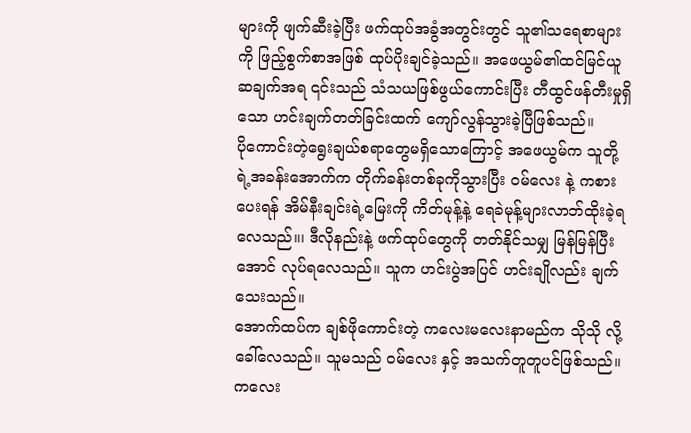များကို ဖျက်ဆီးခဲ့ပြီး ဖက်ထုပ်အခွံအတွင်းတွင် သူ၏သရေစာများကို ဖြည့်စွက်စာအဖြစ် ထုပ်ပိုးချင်ခဲ့သည်။ အဖေယွမ်၏ထင်မြင်ယူဆချက်အရ ၎င်းသည် သံသယဖြစ်ဖွယ်ကောင်းပြီး တီထွင်ဖန်တီးမှုရှိသော ဟင်းချက်တတ်ခြင်းထက် ကျော်လွန်သွားခဲ့ပြီဖြစ်သည်။
ပိုကောင်းတဲ့ရွေးချယ်စရာတွေမရှိသောကြောင့် အဖေယွမ်က သူတို့ရဲ့အခန်းအောက်က တိုက်ခန်းတစ်ခုကိုသွားပြီး ဝမ်လေး နဲ့ ကစားပေးရန် အိမ်နီးချင်းရဲ့မြေးကို ကိတ်မုန့်နဲ့ ရေခဲမုန့်များလာဘ်ထိုးခဲ့ရလေသည်။၊ ဒီလိုနည်းနဲ့ ဖက်ထုပ်တွေကို တတ်နိုင်သမျှ မြန်မြန်ပြီးအောင် လုပ်ရလေသည်။ သူက ဟင်းပွဲအပြင် ဟင်းချိုလည်း ချက်သေးသည်။
အောက်ထပ်က ချစ်ဖိုကောင်းတဲ့ ကလေးမလေးနာမည်က သိုသို လို့ခေါ်လေသည်။ သူမသည် ဝမ်လေး နှင့် အသက်တူတူပင်ဖြစ်သည်။ ကလေး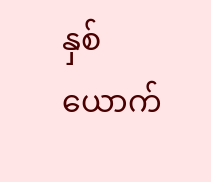နှစ်ယောက်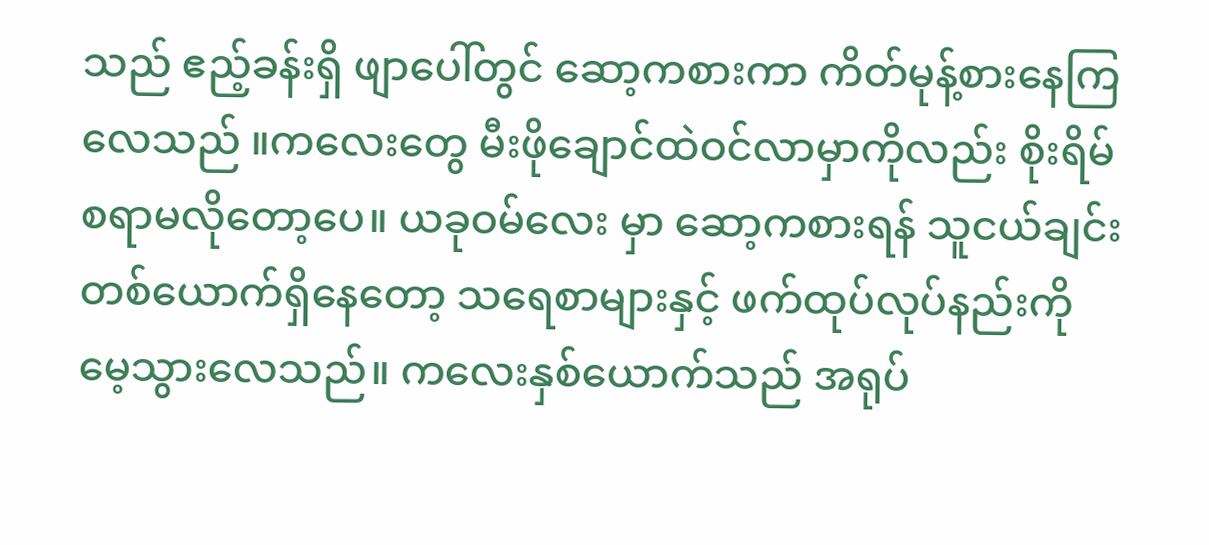သည် ဧည့်ခန်းရှိ ဖျာပေါ်တွင် ဆော့ကစားကာ ကိတ်မုန့်စားနေကြလေသည် ။ကလေးတွေ မီးဖိုချောင်ထဲဝင်လာမှာကိုလည်း စိုးရိမ်စရာမလိုတော့ပေ။ ယခုဝမ်လေး မှာ ဆော့ကစားရန် သူငယ်ချင်းတစ်ယောက်ရှိနေတော့ သရေစာများနှင့် ဖက်ထုပ်လုပ်နည်းကို မေ့သွားလေသည်။ ကလေးနှစ်ယောက်သည် အရုပ်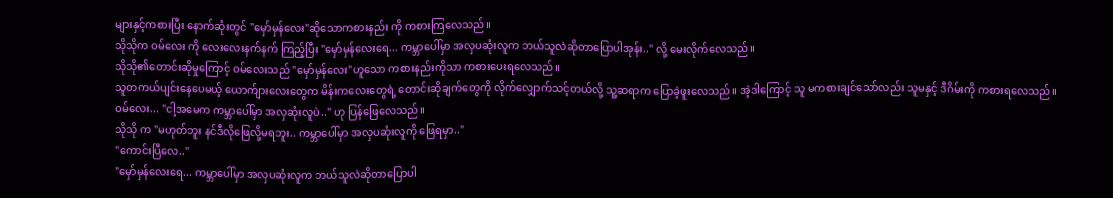များနှင့်ကစားပြီး နောက်ဆုံးတွင် "မှော်မှန်လေး"ဆိုသောကစားနည်း ကို ကစားကြလေသည်။
သိုသိုက ဝမ်လေး ကို လေးလေးနက်နက် ကြည့်ပြီး "မှော်မှန်လေးရေ... ကမ္ဘာပေါ်မှာ အလှပဆုံးလူက ဘယ်သူလဲဆိုတာပြောပါအုန်း.." လို့ မေးလိုက်လေသည်။
သိုသို၏တောင်းဆိုမှုကြောင့် ဝမ်လေးသည် "မှော်မှန်လေး"ဟူသော ကစားနည်းကိုသာ ကစားပေးရလေသည်။
သူတကယ်ပျင်းနေပေမယ့် ယောက်ျားလေးတွေက မိန်းကလေးတွေရဲ့ တောင်းဆိုချက်တွေကို လိုက်လျှောက်သင့်တယ်လို့ သူ့ဆရာက ပြောခဲ့ဖူးလေသည်။ အဲ့ဒါကြောင့် သူ မကစားချင်သော်လည်း သူမနှင့် ဒီဂိမ်းကို ကစားရလေသည်။
ဝမ်လေး... "ငါ့အမေက ကမ္ဘာပေါ်မှာ အလှဆုံးလူပဲ.." ဟု ပြန်ဖြေလေသည်။
သိုသို က "မဟုတ်ဘူး နင်ဒီလိုဖြေလို့မရဘူး.. ကမ္ဘာပေါ်မှာ အလှပဆုံးလူကို ဖြေရမှာ.."
"ကောင်းပြီလေ.."
"မှော်မှန်လေးရေ... ကမ္ဘာပေါ်မှာ အလှပဆုံးလူက ဘယ်သူလဲဆိုတာပြောပါ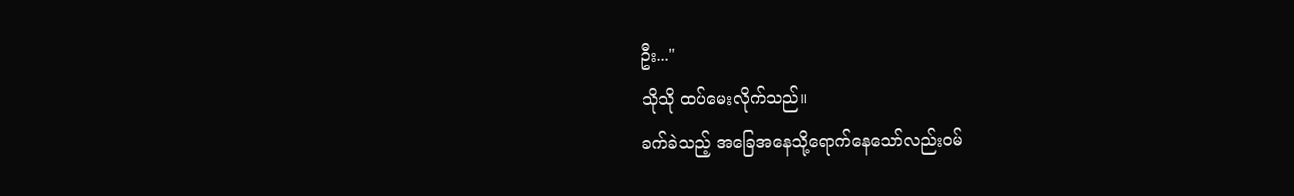ဦး..."
သိုသို ထပ်မေးလိုက်သည်။
ခက်ခဲသည့် အခြေအနေသို့ရောက်နေသော်လည်းဝမ်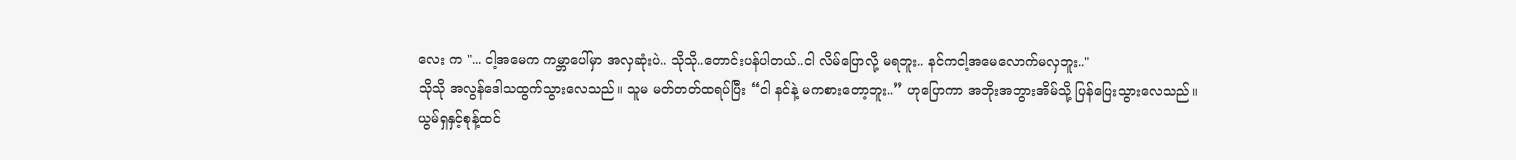လေး က "... ငါ့အမေက ကမ္ဘာပေါ်မှာ အလှဆုံးပဲ.. သိုသို..တောင်းပန်ပါတယ်..ငါ လိမ်ပြောလို့ မရဘူး.. နင်ကငါ့အမေလောက်မလှဘူး.."
သိုသို အလွန်ဒေါသထွက်သွားလေသည်။ သူမ မတ်တတ်ထရပ်ပြီး “ငါ နင်နဲ့ မကစားတော့ဘူး..” ဟုပြောကာ အဘိုးအဘွားအိမ်သို့ ပြန်ပြေးသွားလေသည်။
ယွမ်ရှနှင့်စုန့်ထင်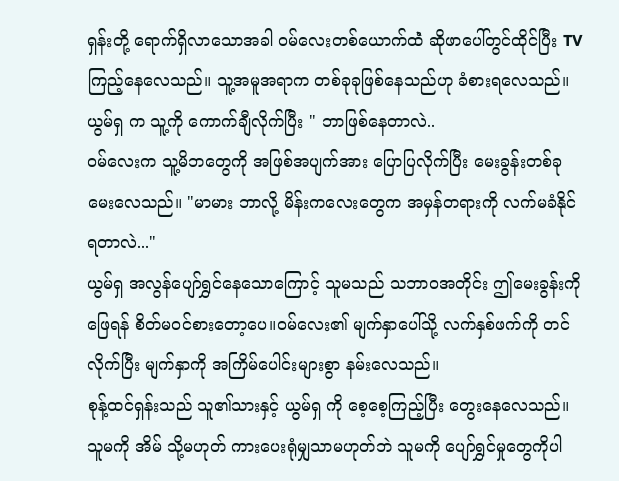ရှန်းတို့ ရောက်ရှိလာသောအခါ ဝမ်လေးတစ်ယောက်ထဲံ ဆိုဖာပေါ်တွင်ထိုင်ပြီး TV ကြည့်နေလေသည်။ သူ့အမူအရာက တစ်ခုခုဖြစ်နေသည်ဟု ခံစားရလေသည်။
ယွမ်ရှ က သူ့ကို ကောက်ချီလိုက်ပြီး " ဘာဖြစ်နေတာလဲ..
ဝမ်လေးက သူ့မိဘတွေကို အဖြစ်အပျက်အား ပြောပြလိုက်ပြီး မေးခွန်းတစ်ခု မေးလေသည်။ "မာမား ဘာလို့ မိန်းကလေးတွေက အမှန်တရားကို လက်မခံနိုင်ရတာလဲ..."
ယွမ်ရှ အလွန်ပျော်ရွှင်နေသောကြောင့် သူမသည် သဘာဝအတိုင်း ဤမေးခွန်းကို ဖြေရန် စိတ်မဝင်စားတော့ပေ။ဝမ်လေး၏ မျက်နှာပေါ်သို့ လက်နှစ်ဖက်ကို တင်လိုက်ပြီး မျက်နှာကို အကြိမ်ပေါင်းများစွာ နမ်းလေသည်။
စုန့်ထင်ရှန်းသည် သူ၏သားနှင့် ယွမ်ရှ ကို စေ့စေ့ကြည့်ပြီး တွေးနေလေသည်။ သူမကို အိမ် သို့မဟုတ် ကားပေးရုံမျှသာမဟုတ်ဘဲ သူမကို ပျော်ရွှင်မှုတွေကိုပါ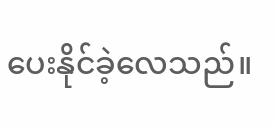ပေးနိုင်ခဲ့လေသည်။